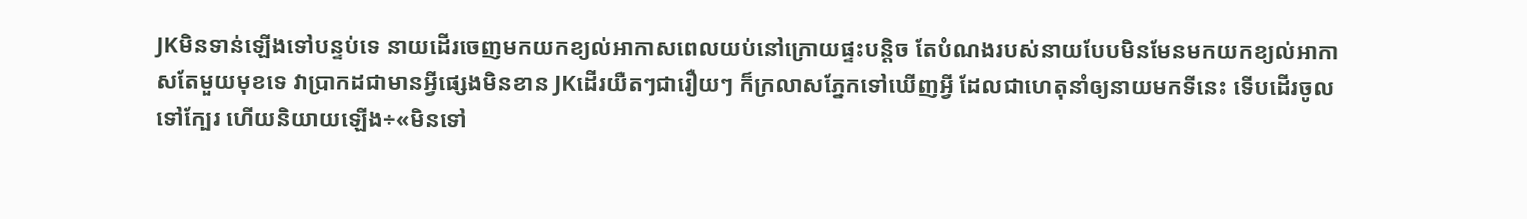JKមិនទាន់ឡើងទៅបន្ទប់ទេ នាយដើរចេញមកយកខ្យល់អាកាសពេលយប់នៅក្រោយផ្ទះបន្តិច តែបំណងរបស់នាយបែបមិនមែនមកយកខ្យល់អាកាសតែមួយមុខទេ វាប្រាកដជាមានអ្វីផ្សេងមិនខាន JKដើរយឺតៗជារឿយៗ ក៏ក្រលាសភ្នែកទៅឃើញអ្វី ដែលជាហេតុនាំឲ្យនាយមកទីនេះ ទើបដើរចូលទៅក្បែរ ហើយនិយាយឡើង÷«មិនទៅ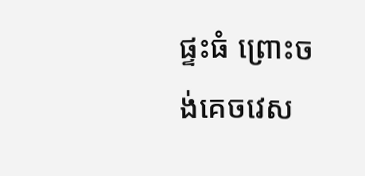ផ្ទះធំ ព្រោះចង់គេចវេស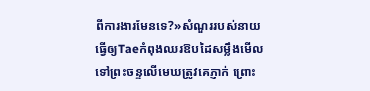ពីការងារមែនទេ?»សំណួររបស់នាយ ធ្វើឲ្យTaeកំពុងឈរឱបដៃសម្លឹងមើលទៅព្រះចន្ទលើមេឃត្រូវគេភ្ញាក់ ព្រោះ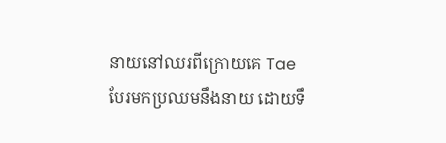នាយនៅឈរពីក្រោយគេ Taeបែរមកប្រឈមនឹងនាយ ដោយទឹ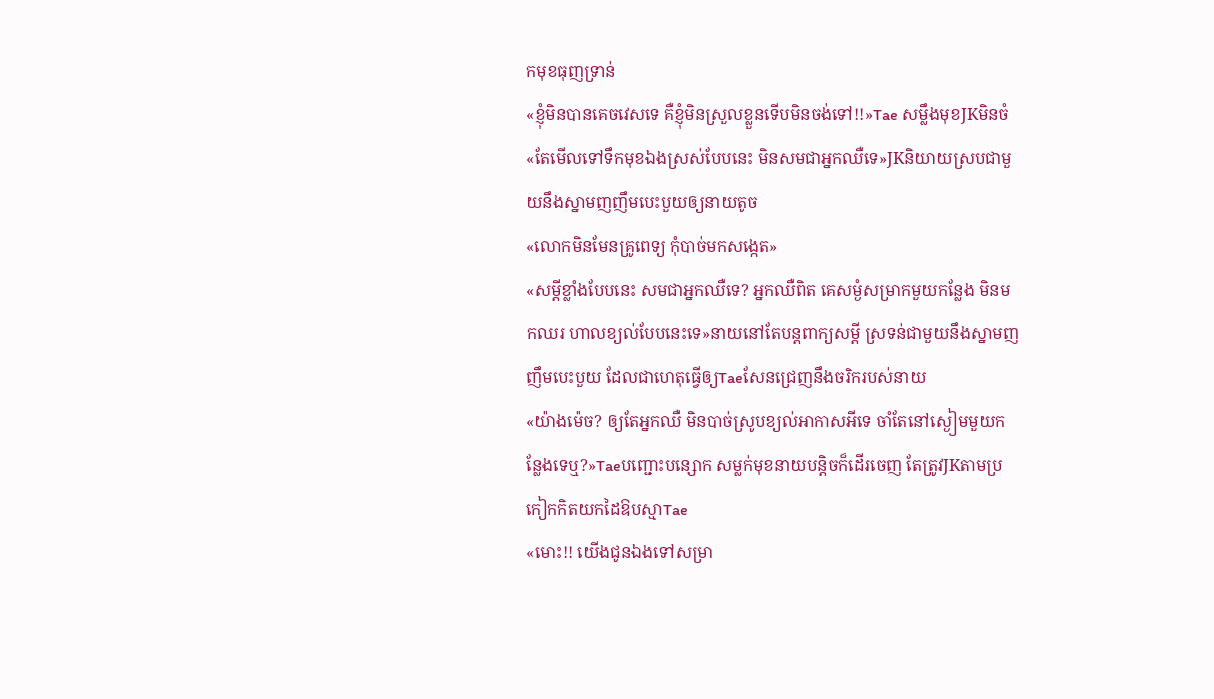កមុខធុញទ្រាន់
«ខ្ញុំមិនបានគេចវេសទេ គឺខ្ញុំមិនស្រួលខ្លួនទើបមិនចង់ទៅ!!»Tae សម្លឹងមុខJKមិនចំ
«តែមើលទៅទឹកមុខឯងស្រស់បែបនេះ មិនសមជាអ្នកឈឺទេ»JKនិយាយស្របជាមួយនឹងស្នាមញញឹមបេះបួយឲ្យនាយតូច
«លោកមិនមែនគ្រូពេទ្យ កុំបាច់មកសង្កេត»
«សម្ដីខ្លាំងបែបនេះ សមជាអ្នកឈឺទេ? អ្នកឈឺពិត គេសម្ងំសម្រាកមួយកន្លែង មិនមកឈរ ហាលខ្យល់បែបនេះទេ»នាយនៅតែបន្តពាក្យសម្ដី ស្រទន់ជាមួយនឹងស្នាមញញឹមបេះបួយ ដែលជាហេតុធ្វើឲ្យTaeសែនជ្រេញនឹងចរិករបស់នាយ
«យ៉ាងម៉េច? ឲ្យតែអ្នកឈឺ មិនបាច់ស្រូបខ្យល់អាកាសអីទេ ចាំតែនៅស្ងៀមមួយកន្លែងទេឬ?»Taeបញ្ជោះបន្សោក សម្លក់មុខនាយបន្តិចក៏ដើរចេញ តែត្រូវJKតាមប្រកៀកកិតយកដៃឱបស្មាTae
«មោះ!! យើងជូនឯងទៅសម្រា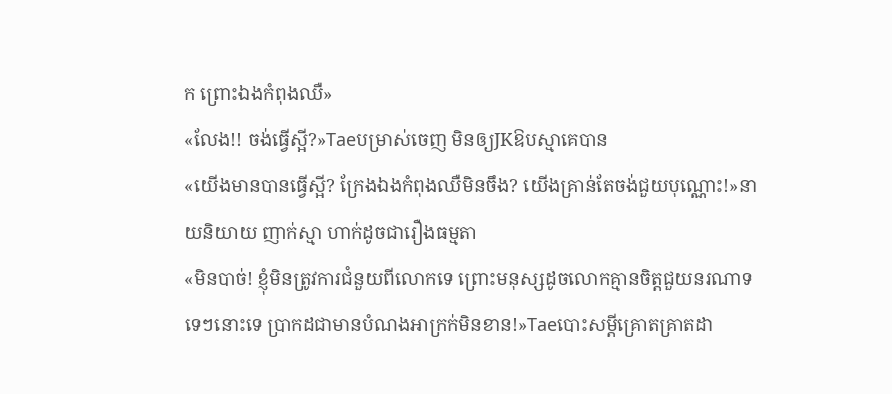ក ព្រោះឯងកំពុងឈឺ»
«លែង!! ចង់ធ្វើស្អី?»Taeបម្រាស់ចេញ មិនឲ្យJKឱបស្មាគេបាន
«យើងមានបានធ្វើស្អី? ក្រែងឯងកំពុងឈឺមិនចឹង? យើងគ្រាន់តែចង់ជួយបុណ្ណោះ!»នាយនិយាយ ញាក់ស្មា ហាក់ដូចជារឿងធម្មតា
«មិនបាច់! ខ្ញុំមិនត្រូវការជំនួយពីលោកទេ ព្រោះមនុស្សដូចលោកគ្មានចិត្តជួយនរណាទទេៗនោះទេ ប្រាកដជាមានបំណងអាក្រក់មិនខាន!»Taeបោះសម្ដីគ្រោតគ្រាតដា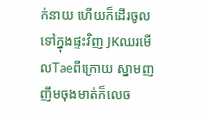ក់នាយ ហើយក៏ដើរចូលទៅក្នុងផ្ទះវិញ JKឈរមើលTaeពីក្រោយ ស្នាមញញឹមចុងមាត់ក៏លេច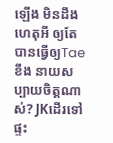ឡើង មិនដឹងហេតុអី ឲ្យតែបានធ្វើឲ្យTaeខឹង នាយសប្បាយចិត្តណាស់? JKដើរទៅផ្ទះ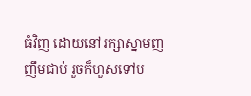ធំវិញ ដោយនៅរក្សាស្នាមញញឹមជាប់ រួចក៏ហួសទៅប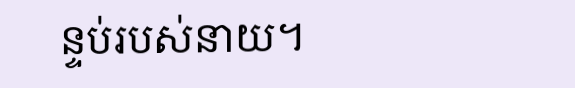ន្ទប់របស់នាយ។